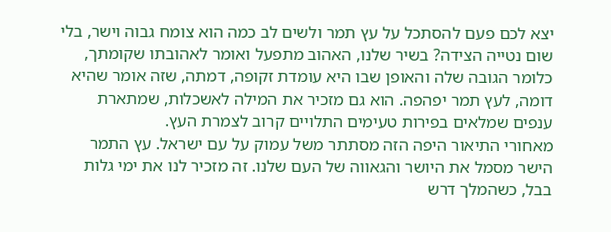יצא לכם פעם להסתכל על עץ תמר ולשים לב כמה הוא צומח גבוה וישר, בלי שום נטייה הצידה? בשיר שלנו, האהוב מתפעל ואומר לאהובתו שקומתך, כלומר הגובה שלה והאופן שבו היא עומדת זקופה, דמתה, שזה אומר שהיא דומה, לעץ תמר יפהפה. הוא גם מזכיר את המילה לאשכלות, שמתארת ענפים שמלאים בפירות טעימים התלויים קרוב לצמרת העץ.
מאחורי התיאור היפה הזה מסתתר משל עמוק על עם ישראל. עץ התמר הישר מסמל את היושר והגאווה של העם שלנו. זה מזכיר לנו את ימי גלות בבל, כשהמלך דרש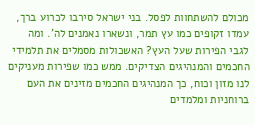מכולם להשתחוות לפסל. בני ישראל סירבו לכרוע ברך, עמדו זקופים כמו עץ תמר, ונשארו נאמנים לה'. ומה לגבי הפירות שעל העץ? האשכולות מסמלים את תלמידי החכמים והמנהיגים הצדיקים. ממש כמו שפירות מעניקים לנו מזון וכוח, כך המנהיגים החכמים מזינים את העם ברוחניות ומלמדים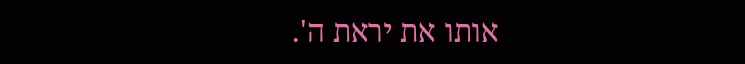אותו את יראת ה'.